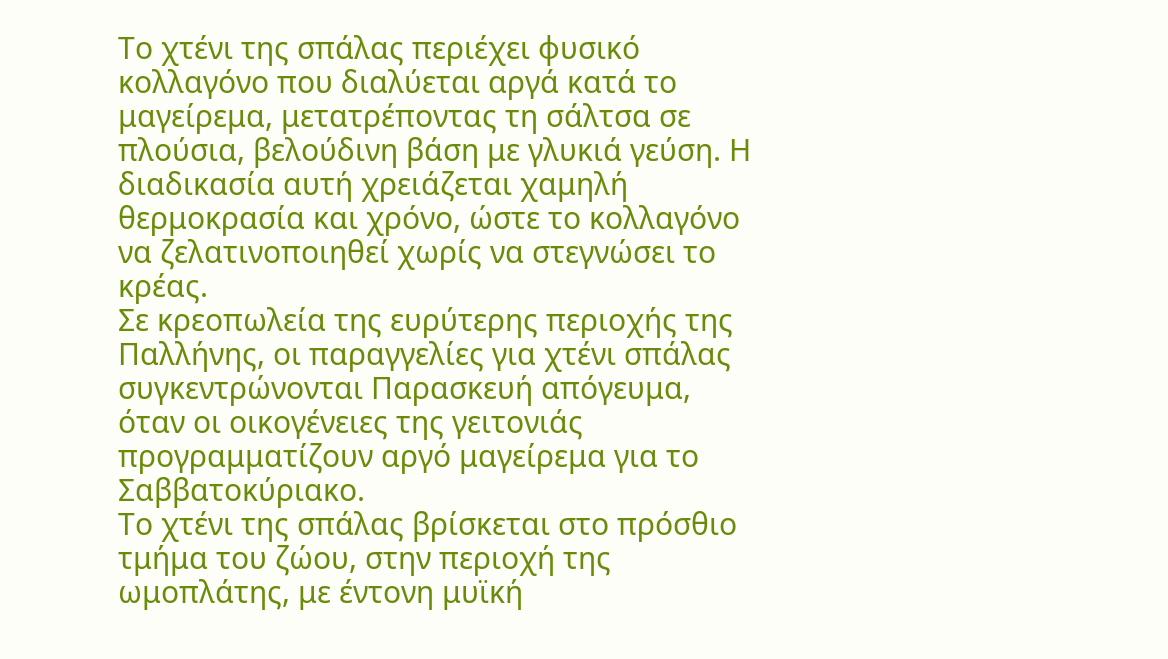Το χτένι της σπάλας περιέχει φυσικό κολλαγόνο που διαλύεται αργά κατά το μαγείρεμα, μετατρέποντας τη σάλτσα σε πλούσια, βελούδινη βάση με γλυκιά γεύση. Η διαδικασία αυτή χρειάζεται χαμηλή θερμοκρασία και χρόνο, ώστε το κολλαγόνο να ζελατινοποιηθεί χωρίς να στεγνώσει το κρέας.
Σε κρεοπωλεία της ευρύτερης περιοχής της Παλλήνης, οι παραγγελίες για χτένι σπάλας συγκεντρώνονται Παρασκευή απόγευμα, όταν οι οικογένειες της γειτονιάς προγραμματίζουν αργό μαγείρεμα για το Σαββατοκύριακο.
Το χτένι της σπάλας βρίσκεται στο πρόσθιο τμήμα του ζώου, στην περιοχή της ωμοπλάτης, με έντονη μυϊκή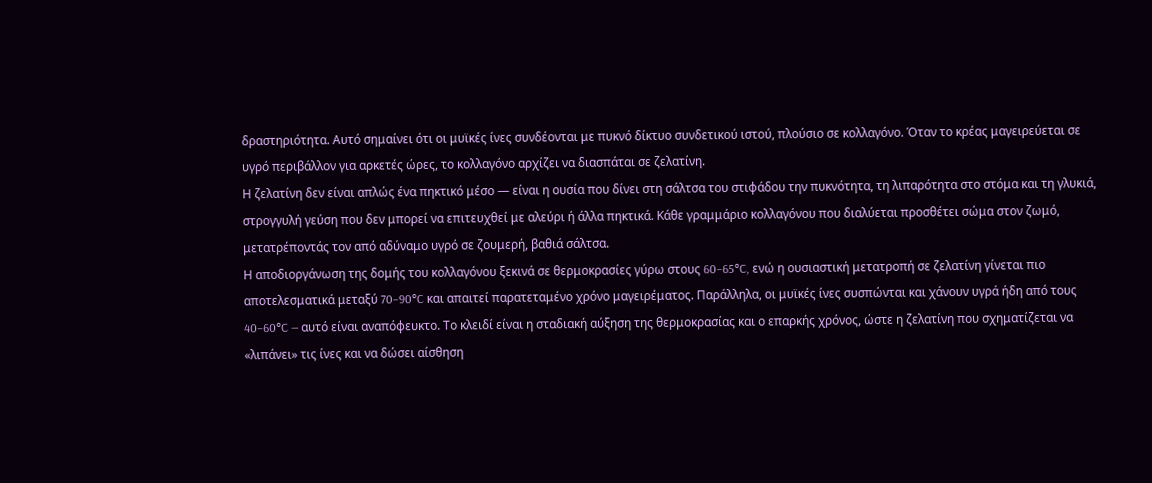δραστηριότητα. Αυτό σημαίνει ότι οι μυϊκές ίνες συνδέονται με πυκνό δίκτυο συνδετικού ιστού, πλούσιο σε κολλαγόνο. Όταν το κρέας μαγειρεύεται σε υγρό περιβάλλον για αρκετές ώρες, το κολλαγόνο αρχίζει να διασπάται σε ζελατίνη.
Η ζελατίνη δεν είναι απλώς ένα πηκτικό μέσο — είναι η ουσία που δίνει στη σάλτσα του στιφάδου την πυκνότητα, τη λιπαρότητα στο στόμα και τη γλυκιά, στρογγυλή γεύση που δεν μπορεί να επιτευχθεί με αλεύρι ή άλλα πηκτικά. Κάθε γραμμάριο κολλαγόνου που διαλύεται προσθέτει σώμα στον ζωμό, μετατρέποντάς τον από αδύναμο υγρό σε ζουμερή, βαθιά σάλτσα.
Η αποδιοργάνωση της δομής του κολλαγόνου ξεκινά σε θερμοκρασίες γύρω στους 60–65°C, ενώ η ουσιαστική μετατροπή σε ζελατίνη γίνεται πιο αποτελεσματικά μεταξύ 70–90°C και απαιτεί παρατεταμένο χρόνο μαγειρέματος. Παράλληλα, οι μυϊκές ίνες συσπώνται και χάνουν υγρά ήδη από τους 40–60°C — αυτό είναι αναπόφευκτο. Το κλειδί είναι η σταδιακή αύξηση της θερμοκρασίας και ο επαρκής χρόνος, ώστε η ζελατίνη που σχηματίζεται να «λιπάνει» τις ίνες και να δώσει αίσθηση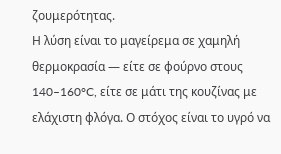ζουμερότητας.
Η λύση είναι το μαγείρεμα σε χαμηλή θερμοκρασία — είτε σε φούρνο στους 140–160°C, είτε σε μάτι της κουζίνας με ελάχιστη φλόγα. Ο στόχος είναι το υγρό να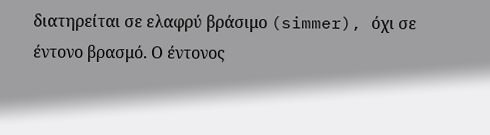διατηρείται σε ελαφρύ βράσιμο (simmer), όχι σε έντονο βρασμό. Ο έντονος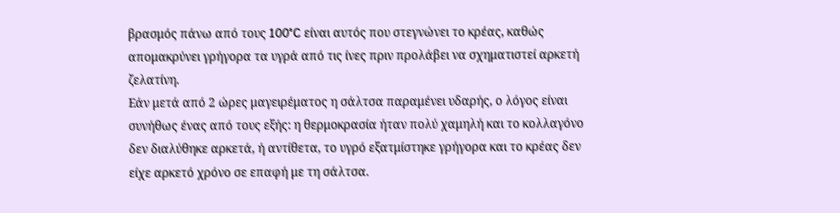βρασμός πάνω από τους 100°C είναι αυτός που στεγνώνει το κρέας, καθώς απομακρύνει γρήγορα τα υγρά από τις ίνες πριν προλάβει να σχηματιστεί αρκετή ζελατίνη.
Εάν μετά από 2 ώρες μαγειρέματος η σάλτσα παραμένει υδαρής, ο λόγος είναι συνήθως ένας από τους εξής: η θερμοκρασία ήταν πολύ χαμηλή και το κολλαγόνο δεν διαλύθηκε αρκετά, ή αντίθετα, το υγρό εξατμίστηκε γρήγορα και το κρέας δεν είχε αρκετό χρόνο σε επαφή με τη σάλτσα.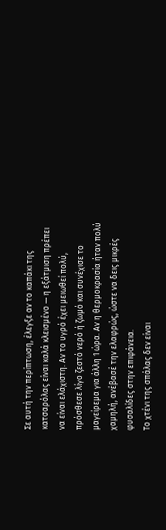Σε αυτή την περίπτωση, έλεγξε αν το καπάκι της κατσαρόλας είναι καλά κλεισμένο — η εξάτμιση πρέπει να είναι ελάχιστη. Αν το υγρό έχει μειωθεί πολύ, πρόσθεσε λίγο ζεστό νερό ή ζωμό και συνέχισε το μαγείρεμα για άλλη 1 ώρα. Αν η θερμοκρασία ήταν πολύ χαμηλή, ανέβασέ την ελαφρώς, ώστε να δεις μικρές φυσαλίδες στην επιφάνεια.
Το χτένι της σπάλας δεν είναι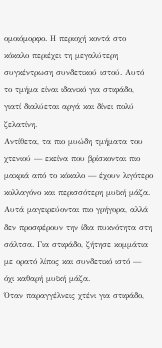ομοιόμορφο. Η περιοχή κοντά στο κόκαλο περιέχει τη μεγαλύτερη συγκέντρωση συνδετικού ιστού. Αυτό το τμήμα είναι ιδανικό για στιφάδο, γιατί διαλύεται αργά και δίνει πολύ ζελατίνη.
Αντίθετα, τα πιο μυώδη τμήματα του χτενιού — εκείνα που βρίσκονται πιο μακριά από το κόκαλο — έχουν λιγότερο κολλαγόνο και περισσότερη μυϊκή μάζα. Αυτά μαγειρεύονται πιο γρήγορα, αλλά δεν προσφέρουν την ίδια πυκνότητα στη σάλτσα. Για στιφάδο, ζήτησε κομμάτια με ορατό λίπος και συνδετικό ιστό — όχι καθαρή μυϊκή μάζα.
Όταν παραγγέλνεις χτένι για στιφάδο,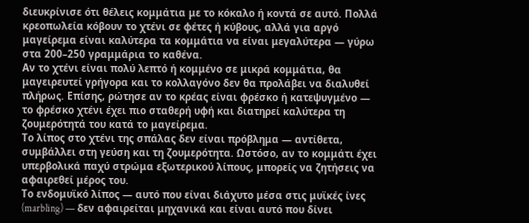διευκρίνισε ότι θέλεις κομμάτια με το κόκαλο ή κοντά σε αυτό. Πολλά κρεοπωλεία κόβουν το χτένι σε φέτες ή κύβους, αλλά για αργό μαγείρεμα είναι καλύτερα τα κομμάτια να είναι μεγαλύτερα — γύρω στα 200–250 γραμμάρια το καθένα.
Αν το χτένι είναι πολύ λεπτό ή κομμένο σε μικρά κομμάτια, θα μαγειρευτεί γρήγορα και το κολλαγόνο δεν θα προλάβει να διαλυθεί πλήρως. Επίσης, ρώτησε αν το κρέας είναι φρέσκο ή κατεψυγμένο — το φρέσκο χτένι έχει πιο σταθερή υφή και διατηρεί καλύτερα τη ζουμερότητά του κατά το μαγείρεμα.
Το λίπος στο χτένι της σπάλας δεν είναι πρόβλημα — αντίθετα, συμβάλλει στη γεύση και τη ζουμερότητα. Ωστόσο, αν το κομμάτι έχει υπερβολικά παχύ στρώμα εξωτερικού λίπους, μπορείς να ζητήσεις να αφαιρεθεί μέρος του.
Το ενδομυϊκό λίπος — αυτό που είναι διάχυτο μέσα στις μυϊκές ίνες (marbling) — δεν αφαιρείται μηχανικά και είναι αυτό που δίνει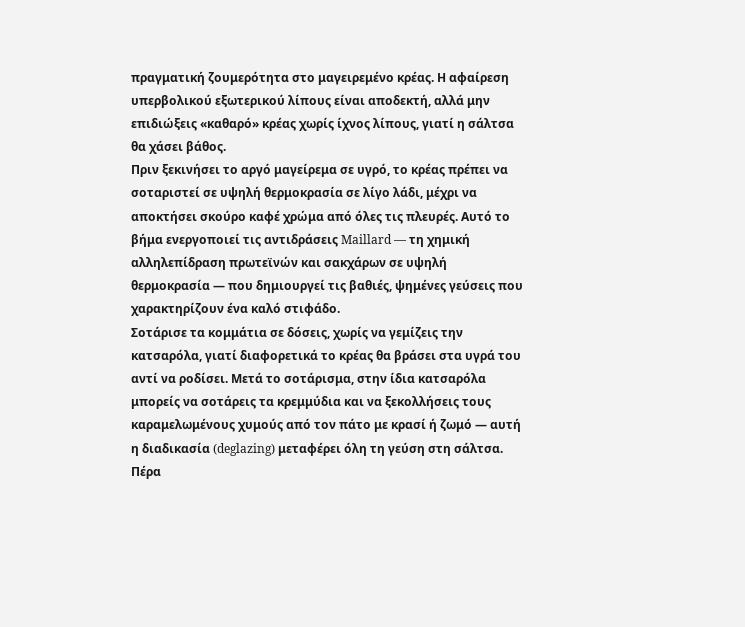πραγματική ζουμερότητα στο μαγειρεμένο κρέας. Η αφαίρεση υπερβολικού εξωτερικού λίπους είναι αποδεκτή, αλλά μην επιδιώξεις «καθαρό» κρέας χωρίς ίχνος λίπους, γιατί η σάλτσα θα χάσει βάθος.
Πριν ξεκινήσει το αργό μαγείρεμα σε υγρό, το κρέας πρέπει να σοταριστεί σε υψηλή θερμοκρασία σε λίγο λάδι, μέχρι να αποκτήσει σκούρο καφέ χρώμα από όλες τις πλευρές. Αυτό το βήμα ενεργοποιεί τις αντιδράσεις Maillard — τη χημική αλληλεπίδραση πρωτεϊνών και σακχάρων σε υψηλή θερμοκρασία — που δημιουργεί τις βαθιές, ψημένες γεύσεις που χαρακτηρίζουν ένα καλό στιφάδο.
Σοτάρισε τα κομμάτια σε δόσεις, χωρίς να γεμίζεις την κατσαρόλα, γιατί διαφορετικά το κρέας θα βράσει στα υγρά του αντί να ροδίσει. Μετά το σοτάρισμα, στην ίδια κατσαρόλα μπορείς να σοτάρεις τα κρεμμύδια και να ξεκολλήσεις τους καραμελωμένους χυμούς από τον πάτο με κρασί ή ζωμό — αυτή η διαδικασία (deglazing) μεταφέρει όλη τη γεύση στη σάλτσα.
Πέρα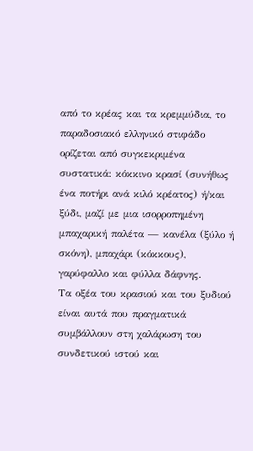από το κρέας και τα κρεμμύδια, το παραδοσιακό ελληνικό στιφάδο ορίζεται από συγκεκριμένα συστατικά: κόκκινο κρασί (συνήθως ένα ποτήρι ανά κιλό κρέατος) ή/και ξύδι, μαζί με μια ισορροπημένη μπαχαρική παλέτα — κανέλα (ξύλο ή σκόνη), μπαχάρι (κόκκους), γαρύφαλλο και φύλλα δάφνης.
Τα οξέα του κρασιού και του ξυδιού είναι αυτά που πραγματικά συμβάλλουν στη χαλάρωση του συνδετικού ιστού και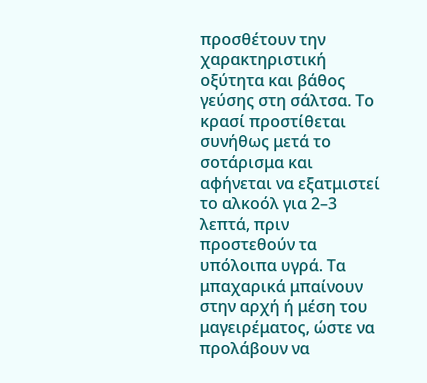προσθέτουν την χαρακτηριστική οξύτητα και βάθος γεύσης στη σάλτσα. Το κρασί προστίθεται συνήθως μετά το σοτάρισμα και αφήνεται να εξατμιστεί το αλκοόλ για 2–3 λεπτά, πριν προστεθούν τα υπόλοιπα υγρά. Τα μπαχαρικά μπαίνουν στην αρχή ή μέση του μαγειρέματος, ώστε να προλάβουν να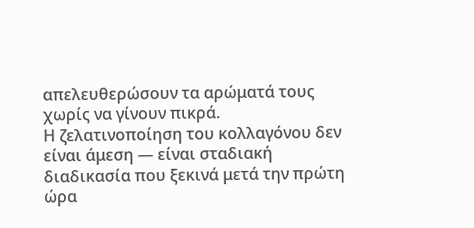απελευθερώσουν τα αρώματά τους χωρίς να γίνουν πικρά.
Η ζελατινοποίηση του κολλαγόνου δεν είναι άμεση — είναι σταδιακή διαδικασία που ξεκινά μετά την πρώτη ώρα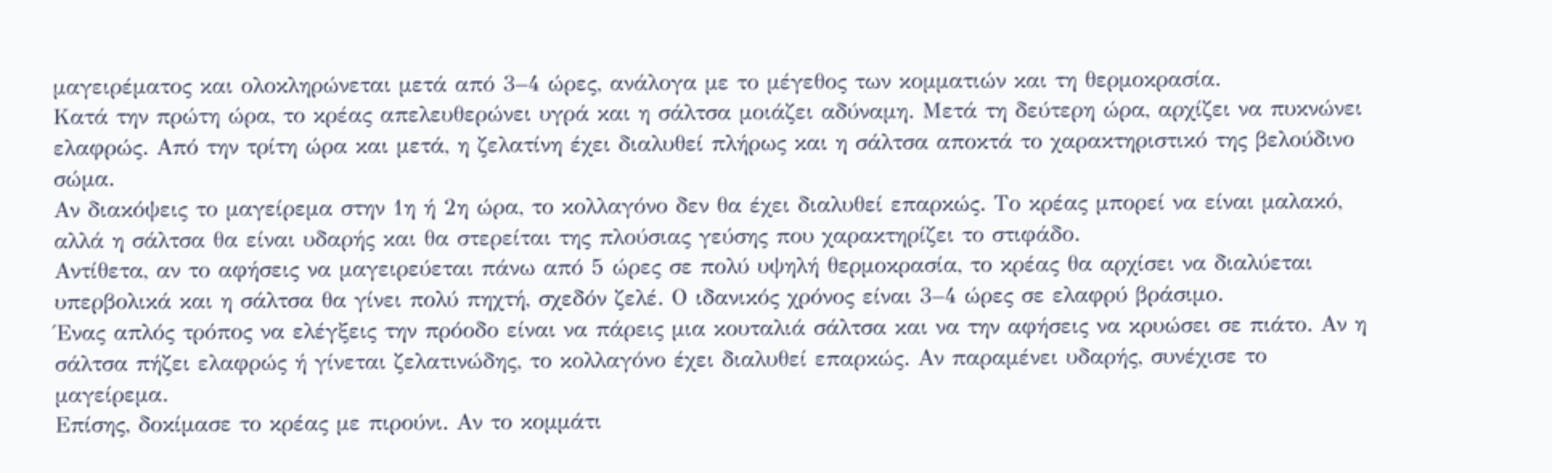μαγειρέματος και ολοκληρώνεται μετά από 3–4 ώρες, ανάλογα με το μέγεθος των κομματιών και τη θερμοκρασία.
Κατά την πρώτη ώρα, το κρέας απελευθερώνει υγρά και η σάλτσα μοιάζει αδύναμη. Μετά τη δεύτερη ώρα, αρχίζει να πυκνώνει ελαφρώς. Από την τρίτη ώρα και μετά, η ζελατίνη έχει διαλυθεί πλήρως και η σάλτσα αποκτά το χαρακτηριστικό της βελούδινο σώμα.
Αν διακόψεις το μαγείρεμα στην 1η ή 2η ώρα, το κολλαγόνο δεν θα έχει διαλυθεί επαρκώς. Το κρέας μπορεί να είναι μαλακό, αλλά η σάλτσα θα είναι υδαρής και θα στερείται της πλούσιας γεύσης που χαρακτηρίζει το στιφάδο.
Αντίθετα, αν το αφήσεις να μαγειρεύεται πάνω από 5 ώρες σε πολύ υψηλή θερμοκρασία, το κρέας θα αρχίσει να διαλύεται υπερβολικά και η σάλτσα θα γίνει πολύ πηχτή, σχεδόν ζελέ. Ο ιδανικός χρόνος είναι 3–4 ώρες σε ελαφρύ βράσιμο.
Ένας απλός τρόπος να ελέγξεις την πρόοδο είναι να πάρεις μια κουταλιά σάλτσα και να την αφήσεις να κρυώσει σε πιάτο. Αν η σάλτσα πήζει ελαφρώς ή γίνεται ζελατινώδης, το κολλαγόνο έχει διαλυθεί επαρκώς. Αν παραμένει υδαρής, συνέχισε το μαγείρεμα.
Επίσης, δοκίμασε το κρέας με πιρούνι. Αν το κομμάτι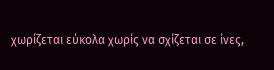χωρίζεται εύκολα χωρίς να σχίζεται σε ίνες,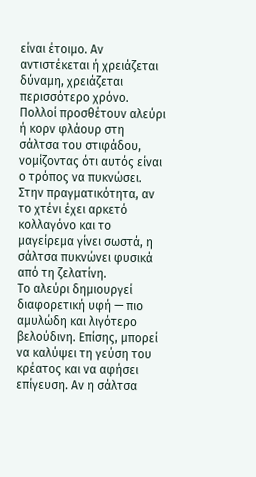είναι έτοιμο. Αν αντιστέκεται ή χρειάζεται δύναμη, χρειάζεται περισσότερο χρόνο.
Πολλοί προσθέτουν αλεύρι ή κορν φλάουρ στη σάλτσα του στιφάδου, νομίζοντας ότι αυτός είναι ο τρόπος να πυκνώσει. Στην πραγματικότητα, αν το χτένι έχει αρκετό κολλαγόνο και το μαγείρεμα γίνει σωστά, η σάλτσα πυκνώνει φυσικά από τη ζελατίνη.
Το αλεύρι δημιουργεί διαφορετική υφή — πιο αμυλώδη και λιγότερο βελούδινη. Επίσης, μπορεί να καλύψει τη γεύση του κρέατος και να αφήσει επίγευση. Αν η σάλτσα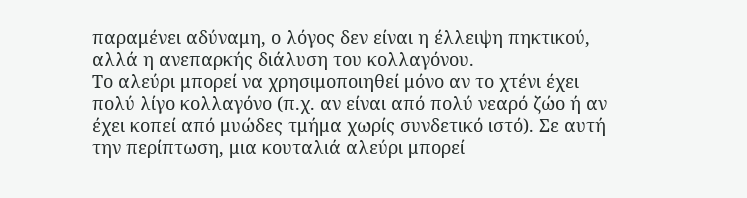παραμένει αδύναμη, ο λόγος δεν είναι η έλλειψη πηκτικού, αλλά η ανεπαρκής διάλυση του κολλαγόνου.
Το αλεύρι μπορεί να χρησιμοποιηθεί μόνο αν το χτένι έχει πολύ λίγο κολλαγόνο (π.χ. αν είναι από πολύ νεαρό ζώο ή αν έχει κοπεί από μυώδες τμήμα χωρίς συνδετικό ιστό). Σε αυτή την περίπτωση, μια κουταλιά αλεύρι μπορεί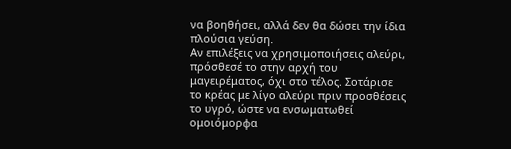να βοηθήσει, αλλά δεν θα δώσει την ίδια πλούσια γεύση.
Αν επιλέξεις να χρησιμοποιήσεις αλεύρι, πρόσθεσέ το στην αρχή του μαγειρέματος, όχι στο τέλος. Σοτάρισε το κρέας με λίγο αλεύρι πριν προσθέσεις το υγρό, ώστε να ενσωματωθεί ομοιόμορφα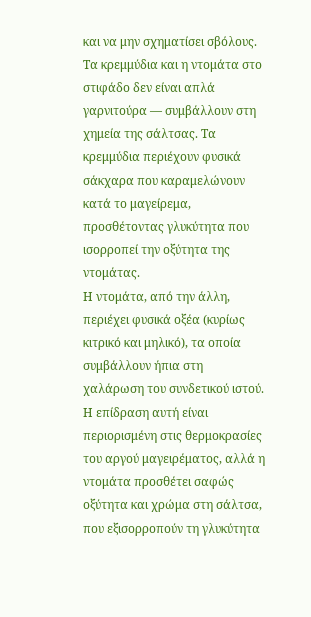και να μην σχηματίσει σβόλους.
Τα κρεμμύδια και η ντομάτα στο στιφάδο δεν είναι απλά γαρνιτούρα — συμβάλλουν στη χημεία της σάλτσας. Τα κρεμμύδια περιέχουν φυσικά σάκχαρα που καραμελώνουν κατά το μαγείρεμα, προσθέτοντας γλυκύτητα που ισορροπεί την οξύτητα της ντομάτας.
Η ντομάτα, από την άλλη, περιέχει φυσικά οξέα (κυρίως κιτρικό και μηλικό), τα οποία συμβάλλουν ήπια στη χαλάρωση του συνδετικού ιστού. Η επίδραση αυτή είναι περιορισμένη στις θερμοκρασίες του αργού μαγειρέματος, αλλά η ντομάτα προσθέτει σαφώς οξύτητα και χρώμα στη σάλτσα, που εξισορροπούν τη γλυκύτητα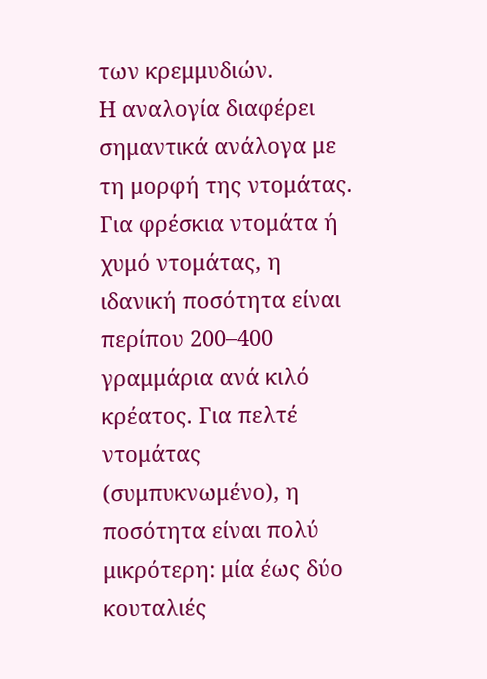των κρεμμυδιών.
Η αναλογία διαφέρει σημαντικά ανάλογα με τη μορφή της ντομάτας. Για φρέσκια ντομάτα ή χυμό ντομάτας, η ιδανική ποσότητα είναι περίπου 200–400 γραμμάρια ανά κιλό κρέατος. Για πελτέ ντομάτας (συμπυκνωμένο), η ποσότητα είναι πολύ μικρότερη: μία έως δύο κουταλιές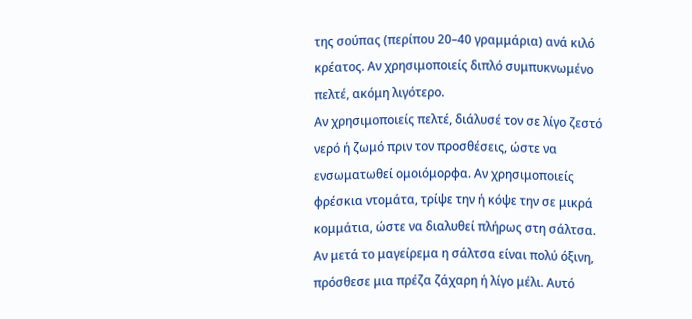της σούπας (περίπου 20–40 γραμμάρια) ανά κιλό κρέατος. Αν χρησιμοποιείς διπλό συμπυκνωμένο πελτέ, ακόμη λιγότερο.
Αν χρησιμοποιείς πελτέ, διάλυσέ τον σε λίγο ζεστό νερό ή ζωμό πριν τον προσθέσεις, ώστε να ενσωματωθεί ομοιόμορφα. Αν χρησιμοποιείς φρέσκια ντομάτα, τρίψε την ή κόψε την σε μικρά κομμάτια, ώστε να διαλυθεί πλήρως στη σάλτσα.
Αν μετά το μαγείρεμα η σάλτσα είναι πολύ όξινη, πρόσθεσε μια πρέζα ζάχαρη ή λίγο μέλι. Αυτό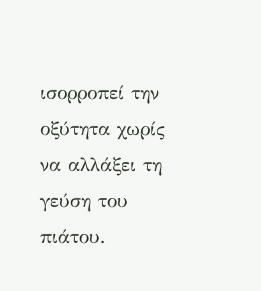ισορροπεί την οξύτητα χωρίς να αλλάξει τη γεύση του πιάτου.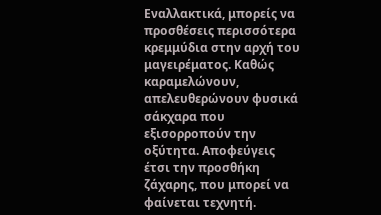Εναλλακτικά, μπορείς να προσθέσεις περισσότερα κρεμμύδια στην αρχή του μαγειρέματος. Καθώς καραμελώνουν, απελευθερώνουν φυσικά σάκχαρα που εξισορροπούν την οξύτητα. Αποφεύγεις έτσι την προσθήκη ζάχαρης, που μπορεί να φαίνεται τεχνητή.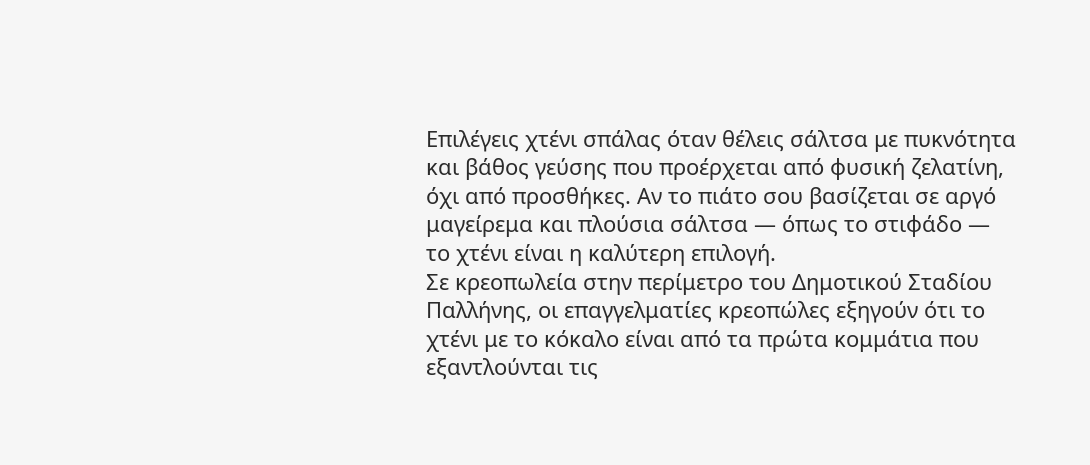Επιλέγεις χτένι σπάλας όταν θέλεις σάλτσα με πυκνότητα και βάθος γεύσης που προέρχεται από φυσική ζελατίνη, όχι από προσθήκες. Αν το πιάτο σου βασίζεται σε αργό μαγείρεμα και πλούσια σάλτσα — όπως το στιφάδο — το χτένι είναι η καλύτερη επιλογή.
Σε κρεοπωλεία στην περίμετρο του Δημοτικού Σταδίου Παλλήνης, οι επαγγελματίες κρεοπώλες εξηγούν ότι το χτένι με το κόκαλο είναι από τα πρώτα κομμάτια που εξαντλούνται τις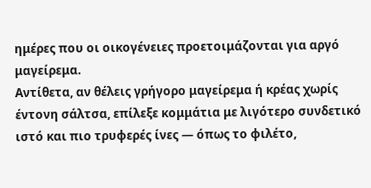ημέρες που οι οικογένειες προετοιμάζονται για αργό μαγείρεμα.
Αντίθετα, αν θέλεις γρήγορο μαγείρεμα ή κρέας χωρίς έντονη σάλτσα, επίλεξε κομμάτια με λιγότερο συνδετικό ιστό και πιο τρυφερές ίνες — όπως το φιλέτο,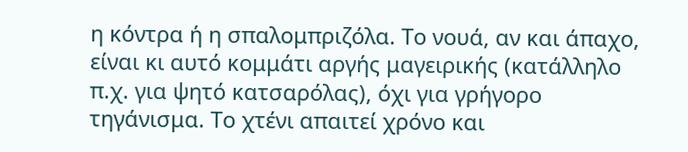η κόντρα ή η σπαλομπριζόλα. Το νουά, αν και άπαχο, είναι κι αυτό κομμάτι αργής μαγειρικής (κατάλληλο π.χ. για ψητό κατσαρόλας), όχι για γρήγορο τηγάνισμα. Το χτένι απαιτεί χρόνο και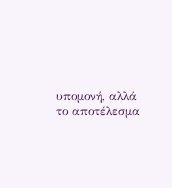υπομονή, αλλά το αποτέλεσμα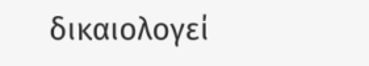δικαιολογεί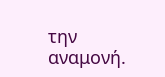την αναμονή.